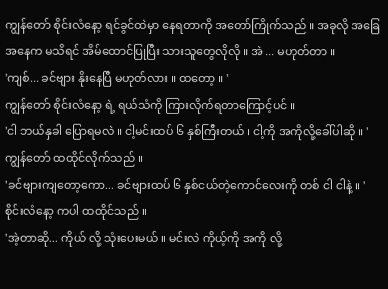ကျွန်တော် စိုင်းလံနော့ ရင်ခွင်ထဲမှာ နေရတာကို အတော်ကြိုက်သည် ။ အခုလို အခြေအနေက မသိရင် အိမ်ထောင်ပြုပြီး သားသူတွေလိုလို ။ အဲ ... မဟုတ်တာ ။
'ကျစ်... ခင်ဗျား နိုးနေပြီ မဟုတ်လား ။ ထတော့ ။ '
ကျွန်တော် စိုင်းလံနော့ ရဲ့ ရယ်သံကို ကြားလိုက်ရတာကြောင့်ပင် ။
'ငါ ဘယ်နှခါ ပြောရမလဲ ။ ငါ့မင်းထပ် ၆ နှစ်ကြီးတယ် ၊ ငါ့ကို အကိုလို့ခေါ်ပါဆို ။ '
ကျွန်တော် ထထိုင်လိုက်သည် ။
'ခင်ဗျားကျတော့ကော... ခင်ဗျားထပ် ၆ နှစ်ငယ်တဲ့ကောင်လေးကို တစ် ငါ ငါနဲ့ ။ '
စိုင်းလံနော့ ကပါ ထထိုင်သည် ။
'အဲ့တာဆို... ကိုယ် လို့ သုံးပေးမယ် ။ မင်းလဲ ကိုယ့်ကို အကို လို့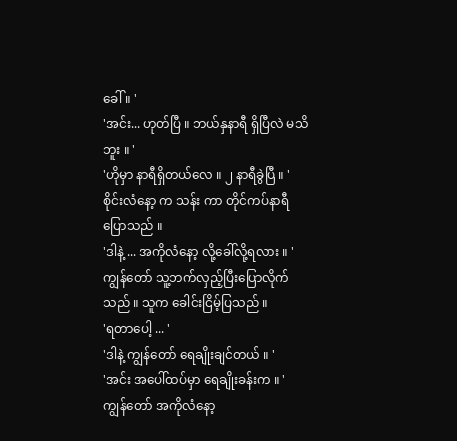ခေါ် ။ '
'အင်း... ဟုတ်ပြီ ။ ဘယ်နှနာရီ ရှိပြီလဲ မသိဘူး ။ '
'ဟိုမှာ နာရီရှိတယ်လေ ။ ၂ နာရီခွဲပြီ ။ '
စိုင်းလံနော့ က သန်း ကာ တိုင်ကပ်နာရီ ပြောသည် ။
'ဒါနဲ့ ... အကိုလံနော့ လို့ခေါ်လို့ရလား ။ '
ကျွန်တော် သူ့ဘက်လှည့်ပြီးပြောလိုက်သည် ။ သူက ခေါင်းငြိမ့်ပြသည် ။
'ရတာပေါ့ ... '
'ဒါနဲ့ ကျွန်တော် ရေချိုးချင်တယ် ။ '
'အင်း အပေါ်ထပ်မှာ ရေချိုးခန်းက ။ '
ကျွန်တော် အကိုလံနော့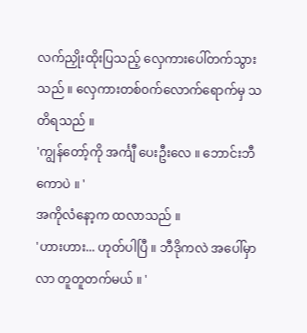လက်ညှိုးထိုးပြသည့် လှေကားပေါ်တက်သွားသည် ။ လှေကားတစ်၀က်လောက်ရောက်မှ သတိရသည် ။
'ကျွန်တော့်ကို အင်္ကျီ ပေးဦးလေ ။ ဘောင်းဘီကောပဲ ။ '
အကိုလံနော့က ထလာသည် ။
'ဟားဟား... ဟုတ်ပါပြီ ။ ဘီဒိုကလဲ အပေါ်မှာ လာ တူတူတက်မယ် ။ '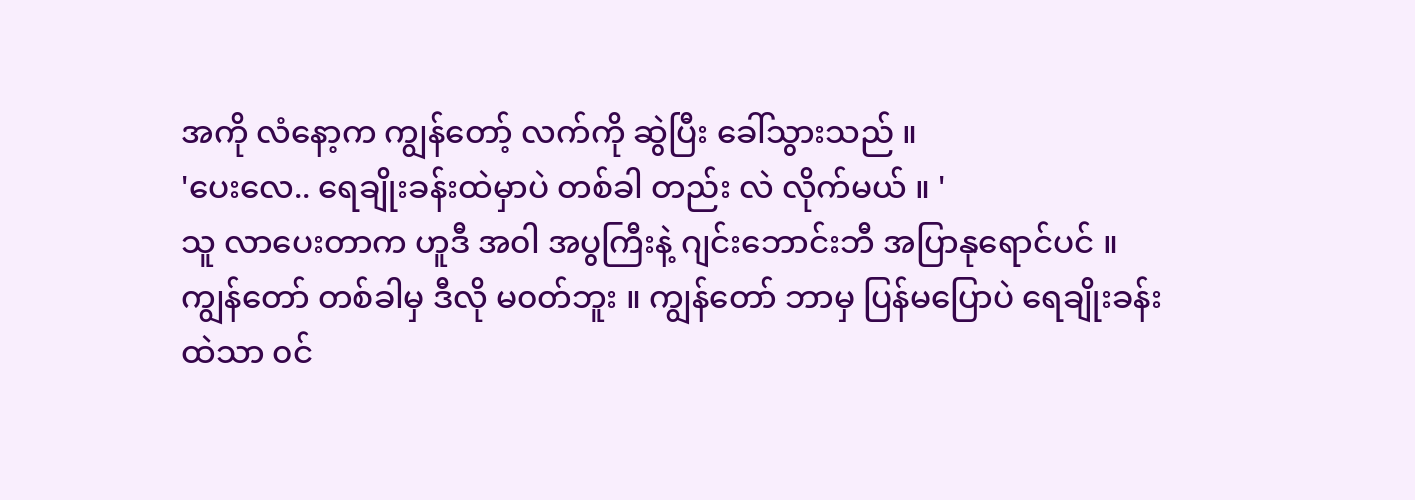အကို လံနော့က ကျွန်တော့် လက်ကို ဆွဲပြီး ခေါ်သွားသည် ။
'ပေးလေ.. ရေချိုးခန်းထဲမှာပဲ တစ်ခါ တည်း လဲ လိုက်မယ် ။ '
သူ လာပေးတာက ဟူဒီ အ၀ါ အပွကြီးနဲ့ ဂျင်းဘောင်းဘီ အပြာနုရောင်ပင် ။ ကျွန်တော် တစ်ခါမှ ဒီလို မ၀တ်ဘူး ။ ကျွန်တော် ဘာမှ ပြန်မပြောပဲ ရေချိုးခန်းထဲသာ ၀င်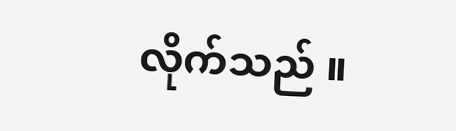လိုက်သည် ။